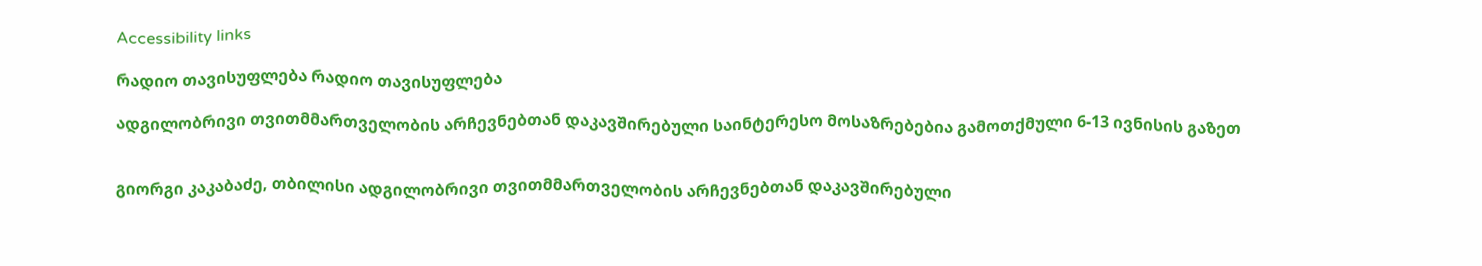Accessibility links

რადიო თავისუფლება რადიო თავისუფლება

ადგილობრივი თვითმმართველობის არჩევნებთან დაკავშირებული საინტერესო მოსაზრებებია გამოთქმული 6-13 ივნისის გაზეთ


გიორგი კაკაბაძე, თბილისი ადგილობრივი თვითმმართველობის არჩევნებთან დაკავშირებული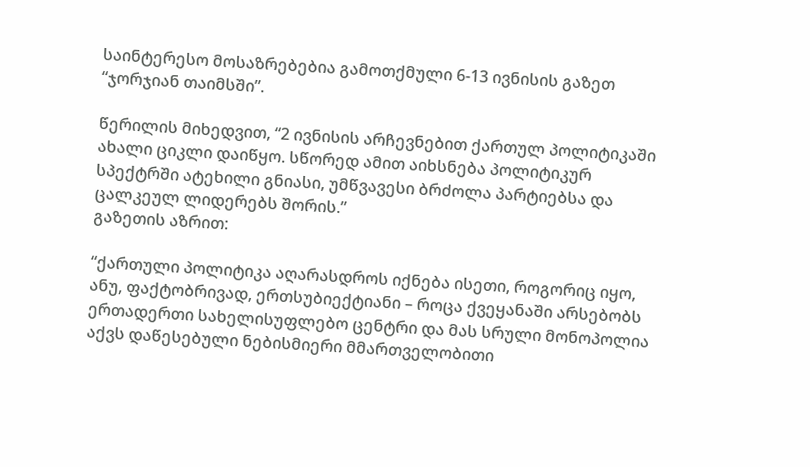საინტერესო მოსაზრებებია გამოთქმული 6-13 ივნისის გაზეთ “ჯორჯიან თაიმსში”.

წერილის მიხედვით, “2 ივნისის არჩევნებით ქართულ პოლიტიკაში ახალი ციკლი დაიწყო. სწორედ ამით აიხსნება პოლიტიკურ სპექტრში ატეხილი გნიასი, უმწვავესი ბრძოლა პარტიებსა და ცალკეულ ლიდერებს შორის.”
გაზეთის აზრით:

“ქართული პოლიტიკა აღარასდროს იქნება ისეთი, როგორიც იყო, ანუ, ფაქტობრივად, ერთსუბიექტიანი – როცა ქვეყანაში არსებობს ერთადერთი სახელისუფლებო ცენტრი და მას სრული მონოპოლია აქვს დაწესებული ნებისმიერი მმართველობითი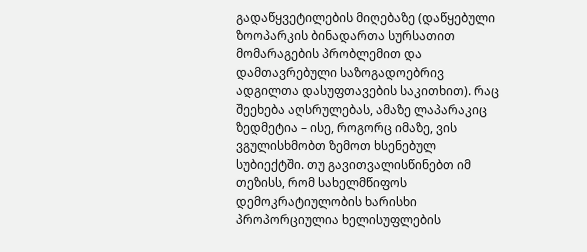გადაწყვეტილების მიღებაზე (დაწყებული ზოოპარკის ბინადართა სურსათით მომარაგების პრობლემით და დამთავრებული საზოგადოებრივ ადგილთა დასუფთავების საკითხით). რაც შეეხება აღსრულებას, ამაზე ლაპარაკიც ზედმეტია – ისე, როგორც იმაზე, ვის ვგულისხმობთ ზემოთ ხსენებულ სუბიექტში. თუ გავითვალისწინებთ იმ თეზისს, რომ სახელმწიფოს დემოკრატიულობის ხარისხი პროპორციულია ხელისუფლების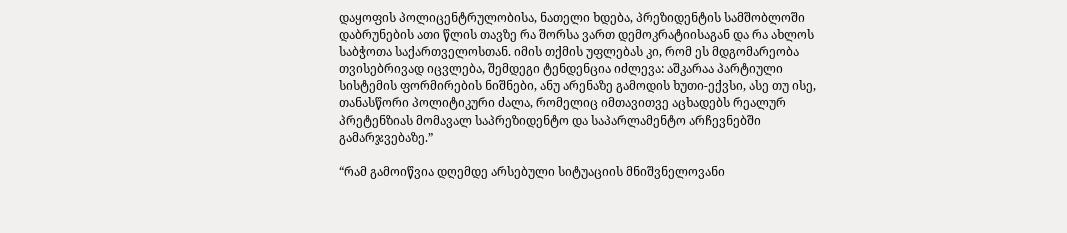დაყოფის პოლიცენტრულობისა, ნათელი ხდება, პრეზიდენტის სამშობლოში დაბრუნების ათი წლის თავზე რა შორსა ვართ დემოკრატიისაგან და რა ახლოს საბჭოთა საქართველოსთან. იმის თქმის უფლებას კი, რომ ეს მდგომარეობა თვისებრივად იცვლება, შემდეგი ტენდენცია იძლევა: აშკარაა პარტიული სისტემის ფორმირების ნიშნები, ანუ არენაზე გამოდის ხუთი-ექვსი, ასე თუ ისე, თანასწორი პოლიტიკური ძალა, რომელიც იმთავითვე აცხადებს რეალურ პრეტენზიას მომავალ საპრეზიდენტო და საპარლამენტო არჩევნებში გამარჯვებაზე.”

“რამ გამოიწვია დღემდე არსებული სიტუაციის მნიშვნელოვანი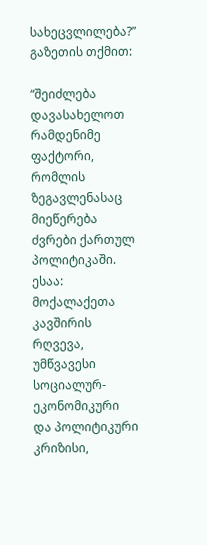სახეცვლილება?” გაზეთის თქმით:

“შეიძლება დავასახელოთ რამდენიმე ფაქტორი, რომლის ზეგავლენასაც მიეწერება ძვრები ქართულ პოლიტიკაში. ესაა: მოქალაქეთა კავშირის რღვევა, უმწვავესი სოციალურ-ეკონომიკური და პოლიტიკური კრიზისი,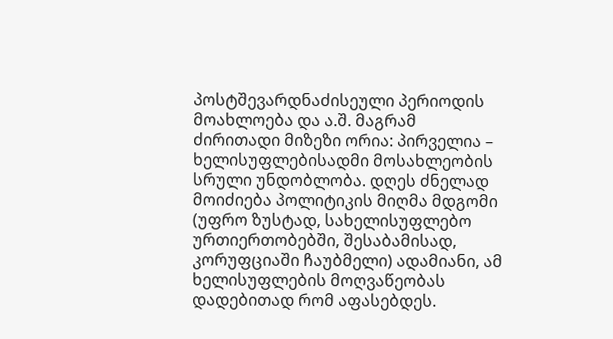პოსტშევარდნაძისეული პერიოდის მოახლოება და ა.შ. მაგრამ ძირითადი მიზეზი ორია: პირველია – ხელისუფლებისადმი მოსახლეობის სრული უნდობლობა. დღეს ძნელად მოიძიება პოლიტიკის მიღმა მდგომი (უფრო ზუსტად, სახელისუფლებო ურთიერთობებში, შესაბამისად, კორუფციაში ჩაუბმელი) ადამიანი, ამ ხელისუფლების მოღვაწეობას დადებითად რომ აფასებდეს.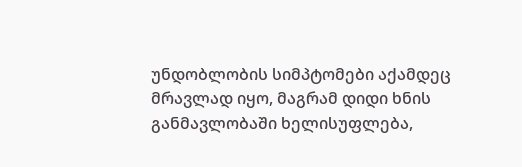უნდობლობის სიმპტომები აქამდეც მრავლად იყო, მაგრამ დიდი ხნის განმავლობაში ხელისუფლება,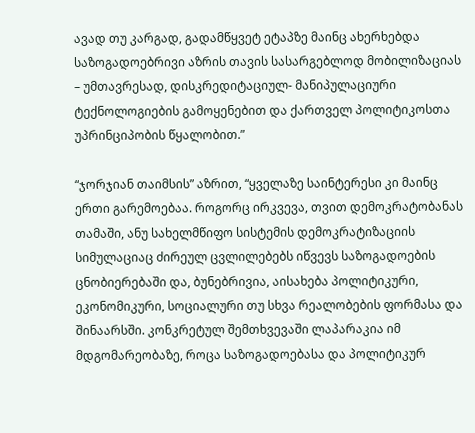ავად თუ კარგად, გადამწყვეტ ეტაპზე მაინც ახერხებდა საზოგადოებრივი აზრის თავის სასარგებლოდ მობილიზაციას – უმთავრესად, დისკრედიტაციულ- მანიპულაციური ტექნოლოგიების გამოყენებით და ქართველ პოლიტიკოსთა უპრინციპობის წყალობით.”

“ჯორჯიან თაიმსის” აზრით, “ყველაზე საინტერესი კი მაინც ერთი გარემოებაა. როგორც ირკვევა, თვით დემოკრატობანას თამაში, ანუ სახელმწიფო სისტემის დემოკრატიზაციის სიმულაციაც ძირეულ ცვლილებებს იწვევს საზოგადოების ცნობიერებაში და, ბუნებრივია, აისახება პოლიტიკური, ეკონომიკური, სოციალური თუ სხვა რეალობების ფორმასა და შინაარსში. კონკრეტულ შემთხვევაში ლაპარაკია იმ მდგომარეობაზე, როცა საზოგადოებასა და პოლიტიკურ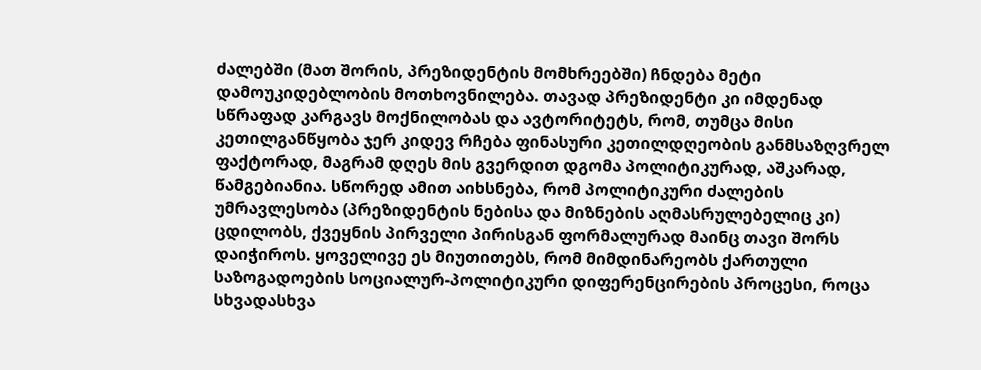ძალებში (მათ შორის, პრეზიდენტის მომხრეებში) ჩნდება მეტი დამოუკიდებლობის მოთხოვნილება. თავად პრეზიდენტი კი იმდენად სწრაფად კარგავს მოქნილობას და ავტორიტეტს, რომ, თუმცა მისი კეთილგანწყობა ჯერ კიდევ რჩება ფინასური კეთილდღეობის განმსაზღვრელ ფაქტორად, მაგრამ დღეს მის გვერდით დგომა პოლიტიკურად, აშკარად, წამგებიანია. სწორედ ამით აიხსნება, რომ პოლიტიკური ძალების უმრავლესობა (პრეზიდენტის ნებისა და მიზნების აღმასრულებელიც კი) ცდილობს, ქვეყნის პირველი პირისგან ფორმალურად მაინც თავი შორს დაიჭიროს. ყოველივე ეს მიუთითებს, რომ მიმდინარეობს ქართული საზოგადოების სოციალურ-პოლიტიკური დიფერენცირების პროცესი, როცა სხვადასხვა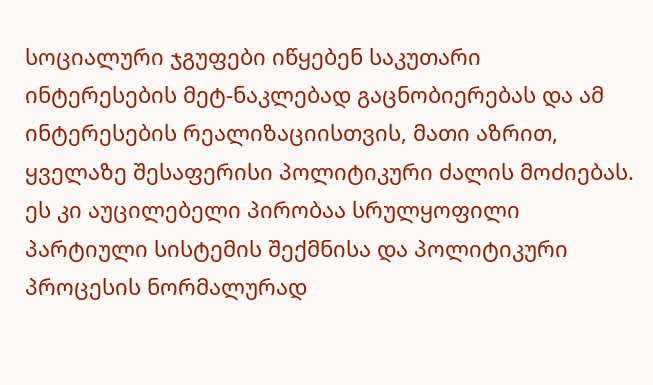სოციალური ჯგუფები იწყებენ საკუთარი ინტერესების მეტ-ნაკლებად გაცნობიერებას და ამ ინტერესების რეალიზაციისთვის, მათი აზრით, ყველაზე შესაფერისი პოლიტიკური ძალის მოძიებას. ეს კი აუცილებელი პირობაა სრულყოფილი პარტიული სისტემის შექმნისა და პოლიტიკური პროცესის ნორმალურად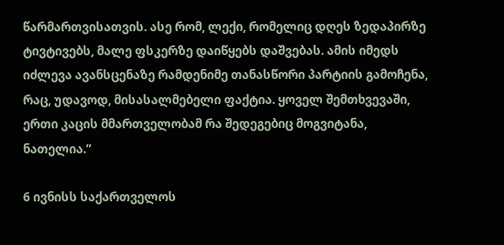წარმართვისათვის. ასე რომ, ლექი, რომელიც დღეს ზედაპირზე ტივტივებს, მალე ფსკერზე დაიწყებს დაშვებას. ამის იმედს იძლევა ავანსცენაზე რამდენიმე თანასწორი პარტიის გამოჩენა, რაც, უდავოდ, მისასალმებელი ფაქტია. ყოველ შემთხვევაში, ერთი კაცის მმართველობამ რა შედეგებიც მოგვიტანა, ნათელია.”

6 ივნისს საქართველოს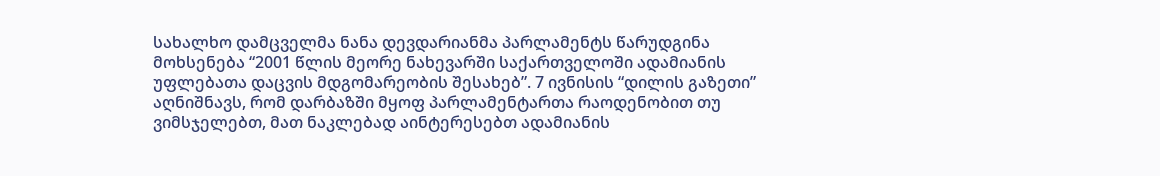სახალხო დამცველმა ნანა დევდარიანმა პარლამენტს წარუდგინა მოხსენება “2001 წლის მეორე ნახევარში საქართველოში ადამიანის უფლებათა დაცვის მდგომარეობის შესახებ”. 7 ივნისის “დილის გაზეთი” აღნიშნავს, რომ დარბაზში მყოფ პარლამენტართა რაოდენობით თუ ვიმსჯელებთ, მათ ნაკლებად აინტერესებთ ადამიანის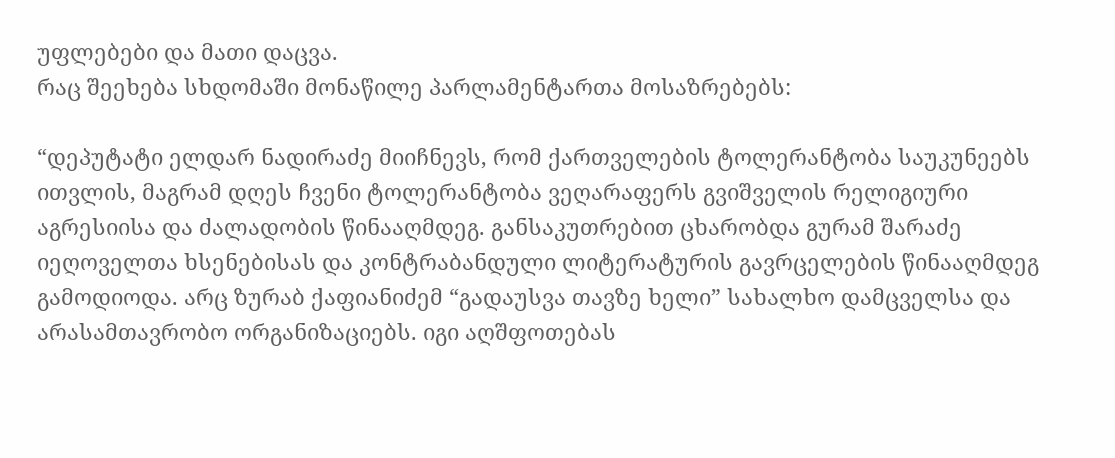უფლებები და მათი დაცვა.
რაც შეეხება სხდომაში მონაწილე პარლამენტართა მოსაზრებებს:

“დეპუტატი ელდარ ნადირაძე მიიჩნევს, რომ ქართველების ტოლერანტობა საუკუნეებს ითვლის, მაგრამ დღეს ჩვენი ტოლერანტობა ვეღარაფერს გვიშველის რელიგიური აგრესიისა და ძალადობის წინააღმდეგ. განსაკუთრებით ცხარობდა გურამ შარაძე იეღოველთა ხსენებისას და კონტრაბანდული ლიტერატურის გავრცელების წინააღმდეგ გამოდიოდა. არც ზურაბ ქაფიანიძემ “გადაუსვა თავზე ხელი” სახალხო დამცველსა და არასამთავრობო ორგანიზაციებს. იგი აღშფოთებას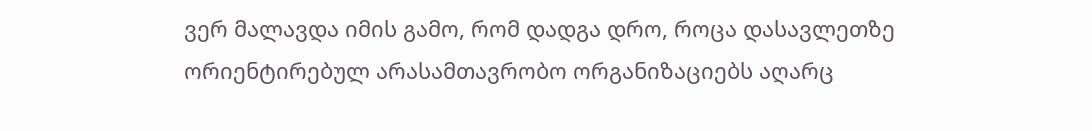ვერ მალავდა იმის გამო, რომ დადგა დრო, როცა დასავლეთზე ორიენტირებულ არასამთავრობო ორგანიზაციებს აღარც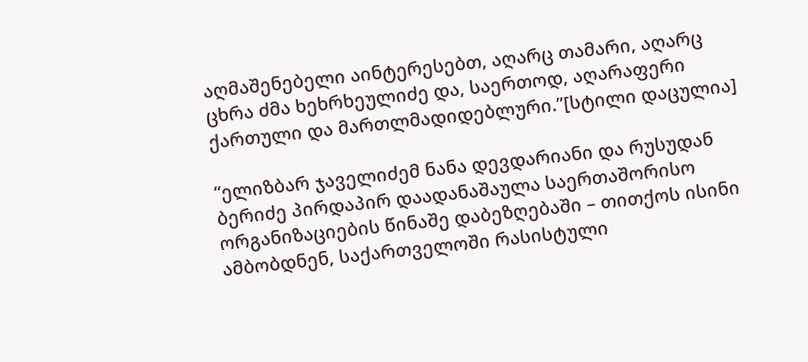აღმაშენებელი აინტერესებთ, აღარც თამარი, აღარც ცხრა ძმა ხეხრხეულიძე და, საერთოდ, აღარაფერი ქართული და მართლმადიდებლური.”[სტილი დაცულია]

“ელიზბარ ჯაველიძემ ნანა დევდარიანი და რუსუდან ბერიძე პირდაპირ დაადანაშაულა საერთაშორისო ორგანიზაციების წინაშე დაბეზღებაში – თითქოს ისინი ამბობდნენ, საქართველოში რასისტული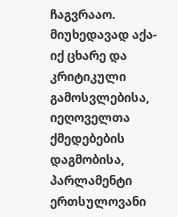ჩაგვრააო.
მიუხედავად აქა-იქ ცხარე და კრიტიკული გამოსვლებისა, იეღოველთა ქმედებების დაგმობისა, პარლამენტი ერთსულოვანი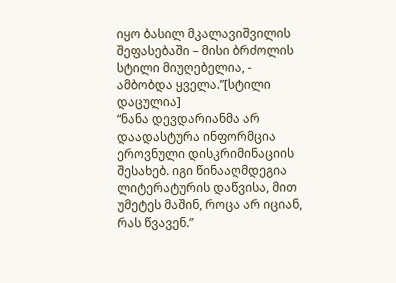იყო ბასილ მკალავიშვილის შეფასებაში – მისი ბრძოლის სტილი მიუღებელია, - ამბობდა ყველა.”[სტილი დაცულია]
“ნანა დევდარიანმა არ დაადასტურა ინფორმცია ეროვნული დისკრიმინაციის შესახებ. იგი წინააღმდეგია ლიტერატურის დაწვისა, მით უმეტეს მაშინ, როცა არ იციან, რას წვავენ.”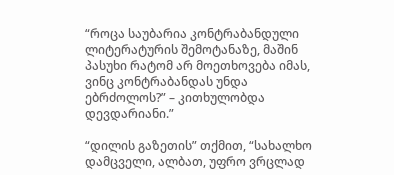“როცა საუბარია კონტრაბანდული ლიტერატურის შემოტანაზე, მაშინ პასუხი რატომ არ მოეთხოვება იმას, ვინც კონტრაბანდას უნდა ებრძოლოს?” – კითხულობდა დევდარიანი.”

“დილის გაზეთის” თქმით, “სახალხო დამცველი, ალბათ, უფრო ვრცლად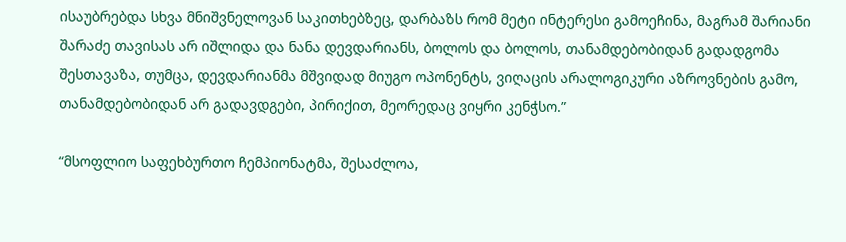ისაუბრებდა სხვა მნიშვნელოვან საკითხებზეც, დარბაზს რომ მეტი ინტერესი გამოეჩინა, მაგრამ შარიანი შარაძე თავისას არ იშლიდა და ნანა დევდარიანს, ბოლოს და ბოლოს, თანამდებობიდან გადადგომა შესთავაზა, თუმცა, დევდარიანმა მშვიდად მიუგო ოპონენტს, ვიღაცის არალოგიკური აზროვნების გამო, თანამდებობიდან არ გადავდგები, პირიქით, მეორედაც ვიყრი კენჭსო.”

“მსოფლიო საფეხბურთო ჩემპიონატმა, შესაძლოა,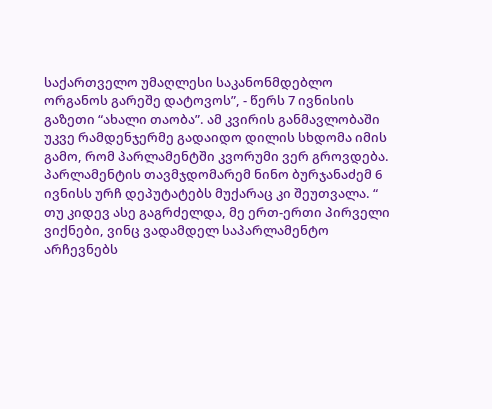საქართველო უმაღლესი საკანონმდებლო ორგანოს გარეშე დატოვოს”, - წერს 7 ივნისის გაზეთი “ახალი თაობა”. ამ კვირის განმავლობაში უკვე რამდენჯერმე გადაიდო დილის სხდომა იმის გამო, რომ პარლამენტში კვორუმი ვერ გროვდება. პარლამენტის თავმჯდომარემ ნინო ბურჯანაძემ 6 ივნისს ურჩ დეპუტატებს მუქარაც კი შეუთვალა. “ თუ კიდევ ასე გაგრძელდა, მე ერთ-ერთი პირველი ვიქნები, ვინც ვადამდელ საპარლამენტო არჩევნებს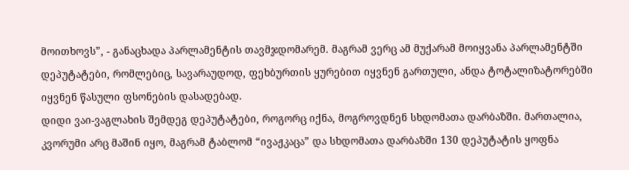მოითხოვს”, - განაცხადა პარლამენტის თავმჯდომარემ. მაგრამ ვერც ამ მუქარამ მოიყვანა პარლამენტში დეპუტატები, რომლებიც, სავარაუდოდ, ფეხბურთის ყურებით იყვნენ გართული, ანდა ტოტალიზატორებში იყვნენ წასული ფსონების დასადებად.
დიდი ვაი-ვაგლახის შემდეგ დეპუტატები, როგორც იქნა, მოგროვდნენ სხდომათა დარბაზში. მართალია, კვორუმი არც მაშინ იყო, მაგრამ ტაბლომ “ივაჟკაცა” და სხდომათა დარბაზში 130 დეპუტატის ყოფნა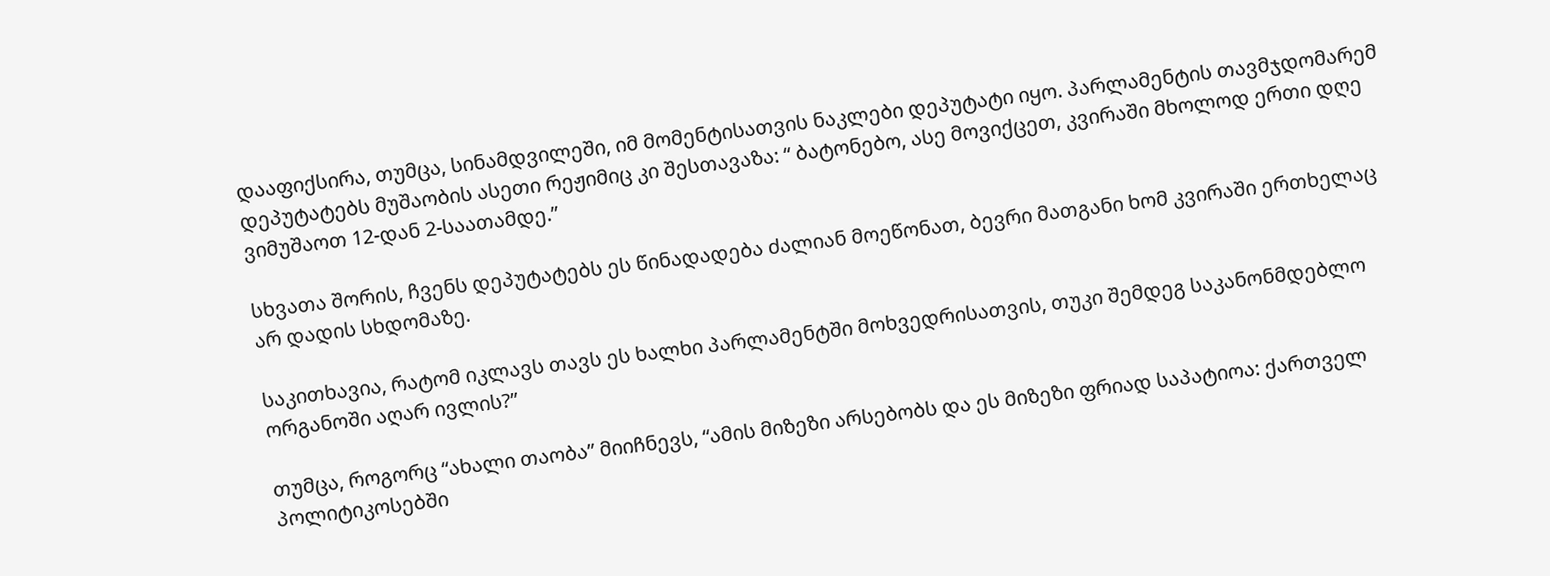დააფიქსირა, თუმცა, სინამდვილეში, იმ მომენტისათვის ნაკლები დეპუტატი იყო. პარლამენტის თავმჯდომარემ დეპუტატებს მუშაობის ასეთი რეჟიმიც კი შესთავაზა: “ ბატონებო, ასე მოვიქცეთ, კვირაში მხოლოდ ერთი დღე ვიმუშაოთ 12-დან 2-საათამდე.”

სხვათა შორის, ჩვენს დეპუტატებს ეს წინადადება ძალიან მოეწონათ, ბევრი მათგანი ხომ კვირაში ერთხელაც არ დადის სხდომაზე.

საკითხავია, რატომ იკლავს თავს ეს ხალხი პარლამენტში მოხვედრისათვის, თუკი შემდეგ საკანონმდებლო ორგანოში აღარ ივლის?”

თუმცა, როგორც “ახალი თაობა” მიიჩნევს, “ამის მიზეზი არსებობს და ეს მიზეზი ფრიად საპატიოა: ქართველ პოლიტიკოსებში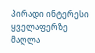პირადი ინტერესი ყველაფერზე მაღლა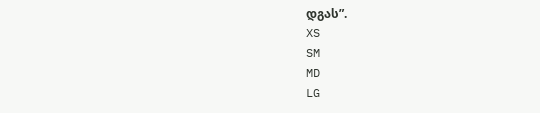დგას”.
XS
SM
MD
LG